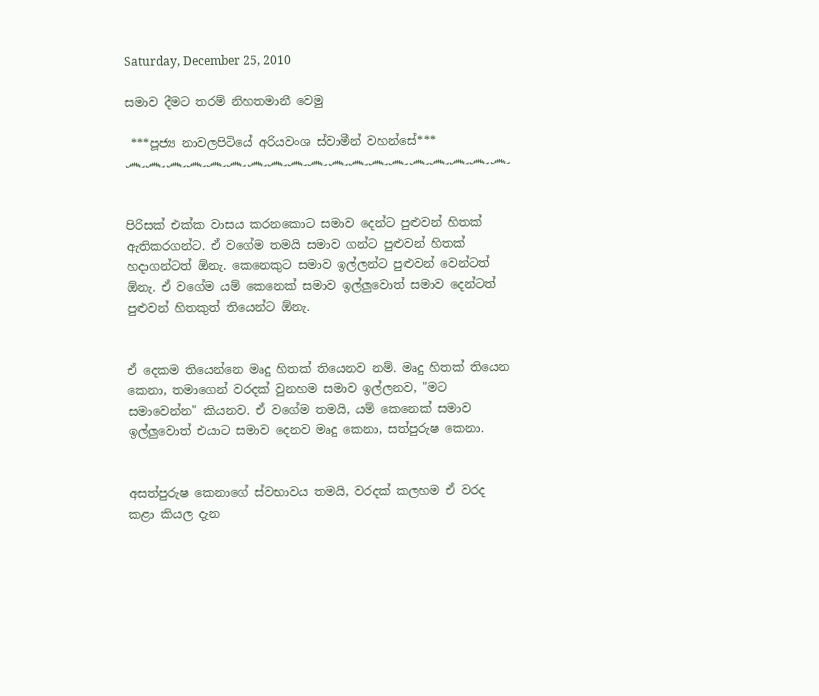Saturday, December 25, 2010

සමාව දීමට තරම් නිහතමානී වෙමු

 ***පූජ්‍ය නාවලපිටියේ අරියවංශ ස්වාමීන් වහන්සේ***
෴෴෴෴෴෴෴෴෴෴෴෴෴෴෴෴෴෴෴


පිරිසක් එක්ක වාසය කරනකොට සමාව දෙන්ට පුළුවන් හිතක් ඇතිකරගන්ට. ඒ වගේම තමයි සමාව ගන්ට පුළුවන් හිතක් හදාගන්ටත් ඕනැ. කෙනෙකුට සමාව ඉල්ලන්ට පුළුවන් වෙන්ටත් ඕනැ. ඒ වගේම යම් කෙනෙක් සමාව ඉල්ලුවොත් සමාව දෙන්ටත් පුළුවන් හිතකුත් තියෙන්ට ඕනැ.


ඒ දෙකම තියෙන්නෙ මෘදු හිතක් තියෙනව නම්. මෘදු හිතක් තියෙන කෙනා, තමාගෙන් වරදක් වුනහම සමාව ඉල්ලනව, "මට සමාවෙන්න" කියනව. ඒ වගේම තමයි, යම් කෙනෙක් සමාව ඉල්ලුවොත් එයාට සමාව දෙනව මෘදු කෙනා, සත්පුරුෂ කෙනා.


අසත්පුරුෂ කෙනාගේ ස්වභාවය තමයි, වරදක් කලහම ඒ වරද කළා කියල දැන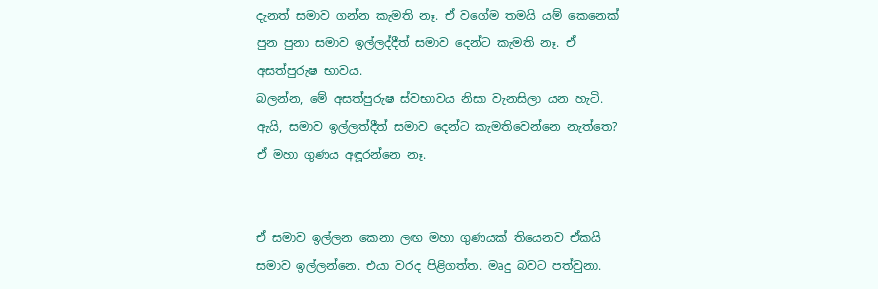දැනත් සමාව ගන්න කැමති නෑ. ඒ වගේම තමයි යම් කෙනෙක් පුන පුනා සමාව ඉල්ලද්දීත් සමාව දෙන්ට කැමති නෑ. ඒ අසත්පුරුෂ භාවය.
බලන්න, මේ අසත්පුරුෂ ස්වභාවය නිසා වැනසිලා යන හැටි. ඇයි, සමාව ඉල්ලත්දීත් සමාව දෙන්ට කැමතිවෙන්නෙ නැත්තෙ? ඒ මහා ගුණය අඳූරන්නෙ නෑ.


ඒ සමාව ඉල්ලන කෙනා ලඟ මහා ගුණයක් තියෙනව ඒකයි සමාව ඉල්ලන්නෙ. එයා වරද පිළිගත්ත. මෘදු බවට පත්වුනා.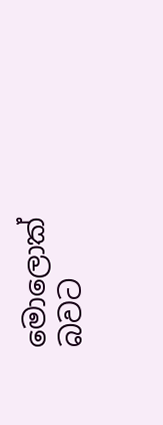මොලොක් බවට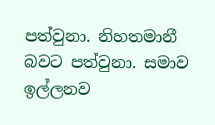පත්වුනා. නිහතමානී බවට පත්වුනා. සමාව ඉල්ලනව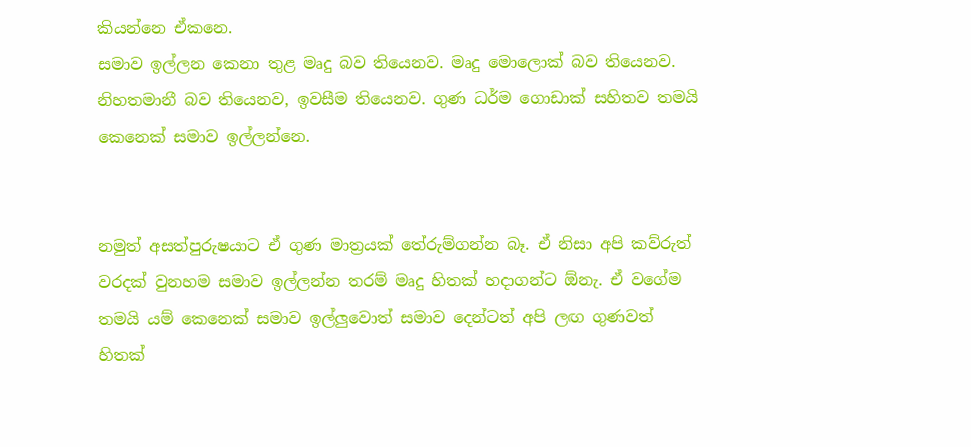කියන්නෙ ඒකනෙ.
සමාව ඉල්ලන කෙනා තුළ මෘදු බව තියෙනව. මෘදු මොලොක් බව තියෙනව. නිහතමානී බව තියෙනව, ඉවසීම තියෙනව. ගුණ ධර්ම ගොඩාක් සහිතව තමයි කෙනෙක් සමාව ඉල්ලන්නෙ.


නමුත් අසත්පුරුෂයාට ඒ ගුණ මාත්‍රයක් තේරුම්ගන්න බෑ. ඒ නිසා අපි කව්රුත් වරදක් වුනහම සමාව ඉල්ලන්න තරම් මෘදු හිතක් හදාගන්ට ඕනැ. ඒ වගේම තමයි යම් කෙනෙක් සමාව ඉල්ලුවොත් සමාව දෙන්ටත් අපි ලඟ ගුණවත් හිතක්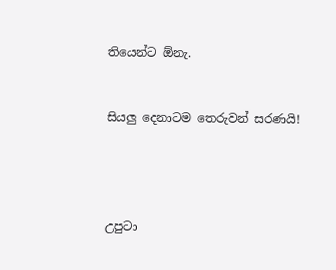තියෙන්ට ඕනැ.


සියලු දෙනාටම තෙරුවන් සරණයි!




උපුටා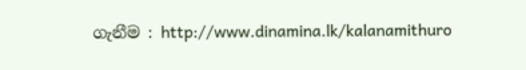ගැනීම : http://www.dinamina.lk/kalanamithuro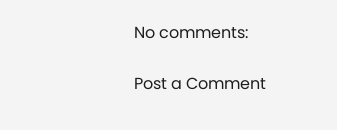No comments:

Post a Comment